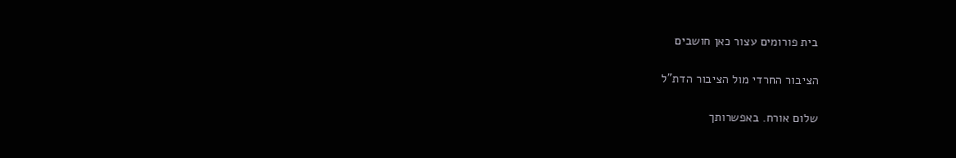בית פורומים עצור כאן חושבים

הציבור החרדי מול הציבור הדת"ל

שלום אורח. באפשרותך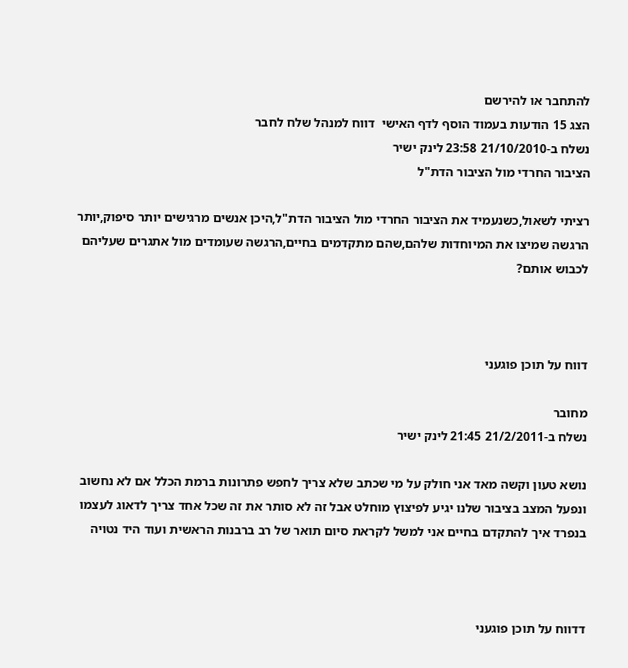להתחבר או להירשם
הצג 15 הודעות בעמוד הוסף לדף האישי  דווח למנהל שלח לחבר
נשלח ב-21/10/2010 23:58 לינק ישיר
הציבור החרדי מול הציבור הדת"ל

רציתי לשאול,כשנעמיד את הציבור החרדי מול הציבור הדת"ל,היכן אנשים מרגישים יותר סיפוק,יותר הרגשה שמיצו את המיוחדות שלהם,שהם מתקדמים בחיים,הרגשה שעומדים מול אתגרים שעליהם לכבוש אותם?



דווח על תוכן פוגעני

מחובר
נשלח ב-21/2/2011 21:45 לינק ישיר

נושא טעון וקשה מאד אני חולק על מי שכתב שלא צריך לחפש פתרונות ברמת הכלל אם לא נחשוב ונפעל המצב בציבור שלנו יגיע לפיצוץ מוחלט אבל זה לא סותר את זה שכל אחד צריך לדאוג לעצמו בנפרד איך להתקדם בחיים אני למשל לקראת סיום תואר של רב ברבנות הראשית ועוד היד נטויה



דדווח על תוכן פוגעני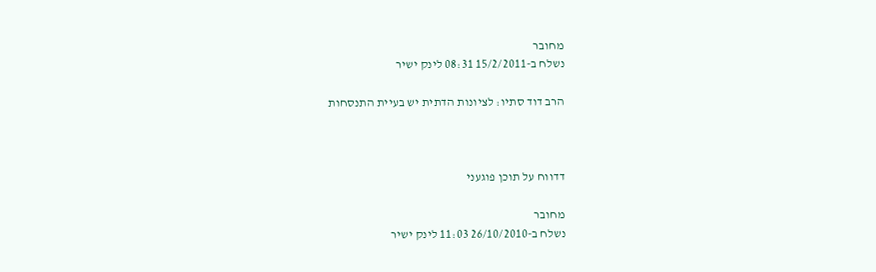מחובר
נשלח ב-15/2/2011 08:31 לינק ישיר

הרב דוד סתיו: לציונות הדתית יש בעיית התנסחות



דדווח על תוכן פוגעני

מחובר
נשלח ב-26/10/2010 11:03 לינק ישיר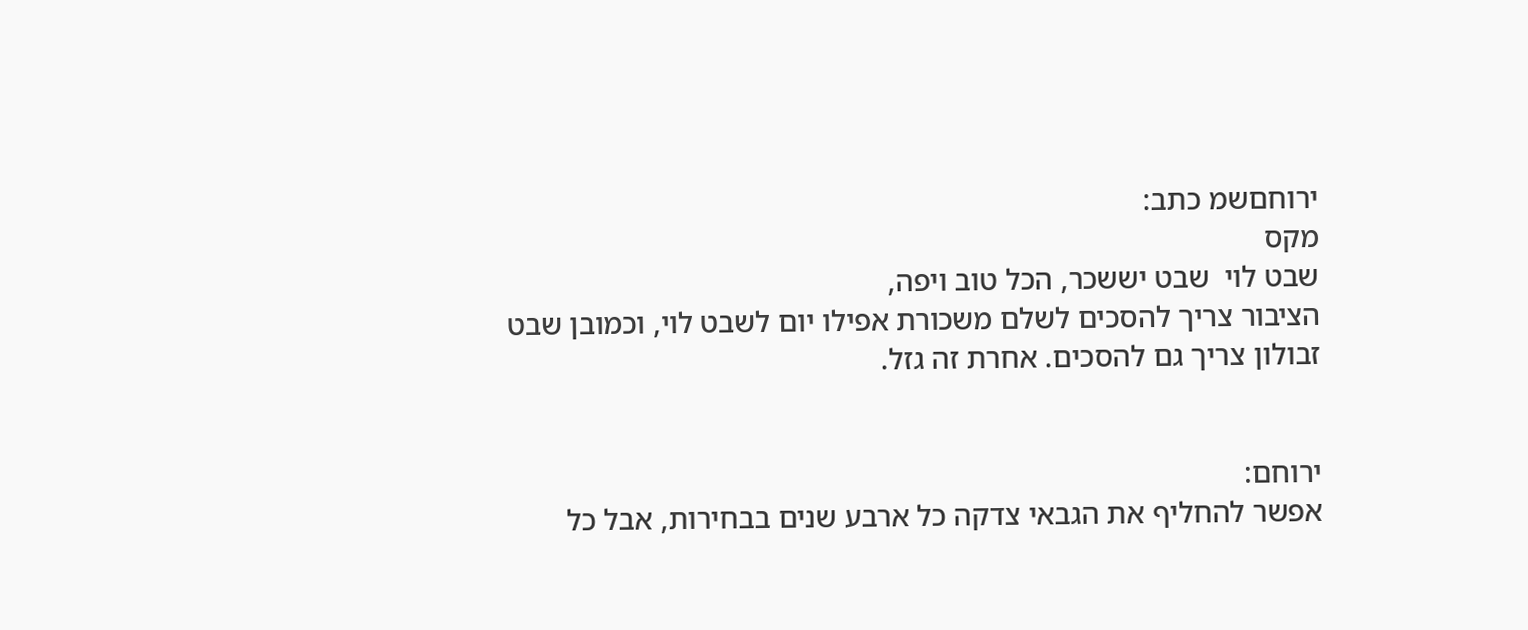ירוחםשמ כתב:
מקס
שבט לוי  שבט יששכר, הכל טוב ויפה,
הציבור צריך להסכים לשלם משכורת אפילו יום לשבט לוי, וכמובן שבט זבולון צריך גם להסכים. אחרת זה גזל.


ירוחם:
אפשר להחליף את הגבאי צדקה כל ארבע שנים בבחירות, אבל כל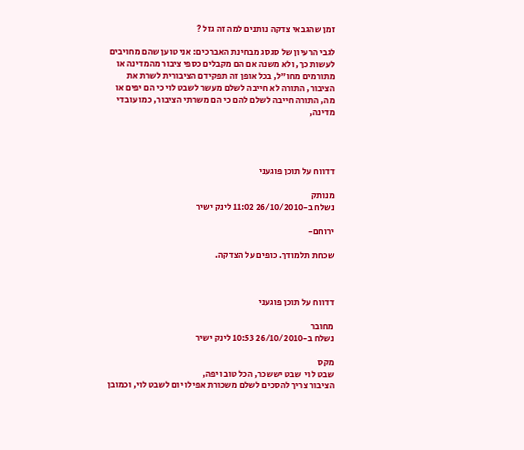זמן שהגבאי צדקה נותנים למה זה גזל ?

לגבי הרעיון של סגסג מבחינת האברכים: אני טוען שהם מחויבים לעשות כך, ולא משנה אם הם מקבלים כספי ציבור מהמדינה או מתורמים מחו"ל, בכל אופן זה תפקידם הציבורית לשרת את הציבור, התורה לא חייבה לשלם מעשר לשבט לוי כי הם יפים או מה, התורה חייבה לשלם להם כי הם משרתי הציבור, כמו עובדי מדינה,




דדווח על תוכן פוגעני

מנותק
נשלח ב-26/10/2010 11:02 לינק ישיר

ירוחם-

שכחת תלמודך. כופים על הצדקה.



דדווח על תוכן פוגעני

מחובר
נשלח ב-26/10/2010 10:53 לינק ישיר

מקס
שבט לוי  שבט יששכר, הכל טוב ויפה,
הציבור צריך להסכים לשלם משכורת אפילו יום לשבט לוי, וכמובן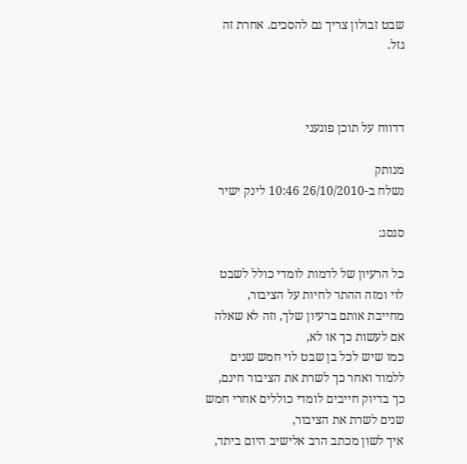שבט זבולון צריך גם להסכים. אחרת זה גזל.



דדווח על תוכן פוגעני

מנותק
נשלח ב-26/10/2010 10:46 לינק ישיר

סגסג:

כל הרעיון של לדמות לומדי כולל לשבט לוי ומזה ההתר לחיות על הציבור,
מחייבת אותם ברעיון שלך, וזה לא שאלה אם לעשות כך או לא,
כמו שיש לכל בן שבט לוי חמש שנים ללמוד ואחר כך לשרת את הציבור חינם,
כך בדיוק חייבים לומדי כוללים אחרי חמש שנים לשרת את הציבור,
איך לשון מכתב הרב אלישיב היום ביתד,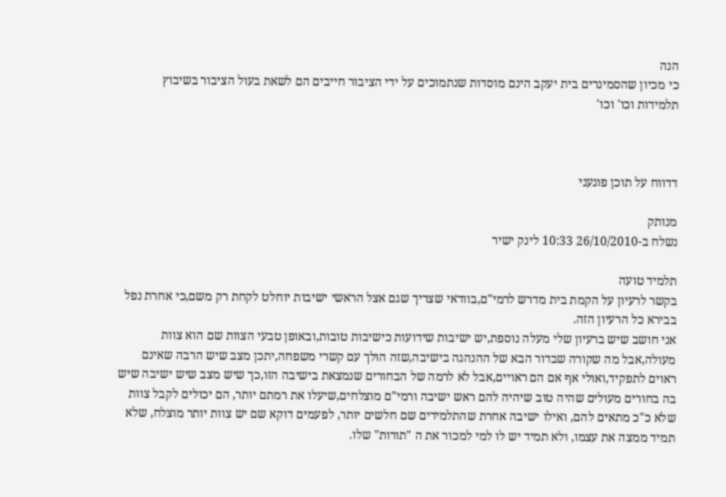הנה
כי מכיון שהסמינרים בית יעקב הינם מוסדות שנתמוכים על ידי הציבור חייבים הם לשאת בעול הציבור בשיבוץ תלמידות וכו' וכו'



דדווח על תוכן פוגעני

מנותק
נשלח ב-26/10/2010 10:33 לינק ישיר

תלמיד טועה
בקשר לרעיון על הקמת בית מדרש לרמי"ם,בוודאי שצריך שגם אצל הראשי ישיבות יוחלט לקחת רק משם,כי אחרת נפל בבירא כל הרעיון הזה.
אני חושב שיש ברעיון שלי מעלה נוספת,יש ישיבות שידועות כישיבות טובות,ובאופן טבעי הצוות שם הוא צוות מעולה,אבל מה שקורה שבדור הבא של ההנהגה בישיבה,שזה הולך עם קשרי משפחה,יתכן מצב שיש הרבה שאינם ראוים לתפקיד,ואולי אף אם הם ראויים,אבל לא לרמה של הבחורים שנמצאת בישיבה הזו,כך שיש מצב שיש ישיבה שיש בה בחורים מעולים שהיה טוב שיהיה להם ראש ישיבה ורמי"ם מוצלחים,שיעלו את רמתם יותר, הם יכולים לקבל צוות שלא כ"כ מתאים להם, ואילו ישיבה אחרת שהתלמידים שם חלשים יותר, לפעמים דוקא שם יש צוות יותר מוצלח, שלא תמיד ממצה את עצמו, ולא תמיד יש לו למי למכור את ה "תורות" שלו.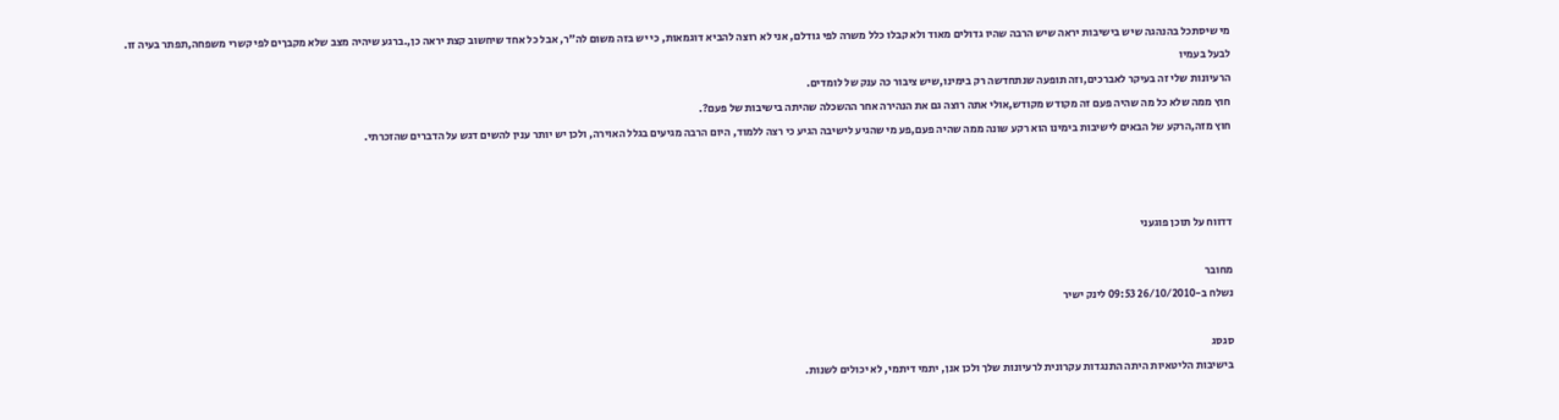מי שיסתכל בהנהגה שיש בישיבות יראה שיש הרבה שהיו גדולים מאוד ולא קבלו כלל משרה לפי גודלם, אני לא רוצה להביא דוגמאות, כי יש בזה משום לה"ר, אבל כל אחד שיחשוב קצת יראה כן,.ברגע שיהיה מצב שלא מקבךים לפי קשרי משפחה,תפתר בעיה זו.
לבעל בעמיו
הרעיונות שלי זה בעיקר לאברכים,וזה תופעה שנתחדשה רק בימינו,שיש ציבור כה ענק של לומדים.
חוץ ממה שלא כל מה שהיה פעם זה מקודש מקודש,אולי אתה רוצה גם את הנהירה אחר ההשכלה שהיתה בישיבות של פעם?.
חוץ מזה,הרקע של הבאים לישיבות בימינו הוא רקע שונה ממה שהיה פעם,פע מי שהגיע לישיבה הגיע כי רצה ללמוד, היום הרבה מגיעים בגלל האוירה, ולכן יש יותר ענין להשים דגש על הדברים שהזכרתי.



דדווח על תוכן פוגעני

מחובר
נשלח ב-26/10/2010 09:53 לינק ישיר

סגסג
בישיבות הליטאיות היתה התנגדות עקרונית לרעיונות שלך ולכן אנן, יתמי דיתמי, לא יכולים לשנות.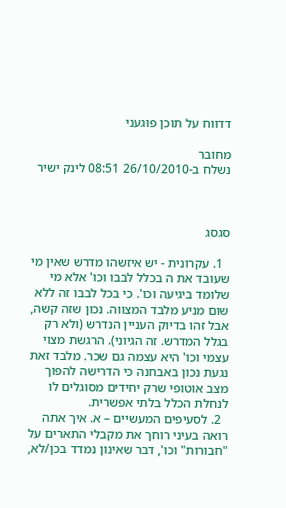דדווח על תוכן פוגעני

מחובר
נשלח ב-26/10/2010 08:51 לינק ישיר



סגסג

  1. עקרונית - יש איזשהו מדרש שאין מי שעובד את ה בכלל לבבו וכו' אלא מי שלומד ביגיעה וכו'. כי בכל לבבו זה ללא שום מניע מלבד המצווה. נכון שזה קשה, אבל זהו בדיוק העניין הנדרש (ולא רק בגלל המדרש. זה הגיוני). הרגשת מצוי עצמי וכו' היא עצמה גם שכר. מלבד זאת נגעת נכון באבחנה כי הדרישה להפוך מצב אוטופי שרק יחידים מסוגלים לו לנחלת הכלל בלתי אפשרית.
  2. לסעיפים המעשיים – א. איך אתה רואה בעיני רוחך את מקבלי התארים על "חבורות" וכו', דבר שאינון נמדד בכן/לא,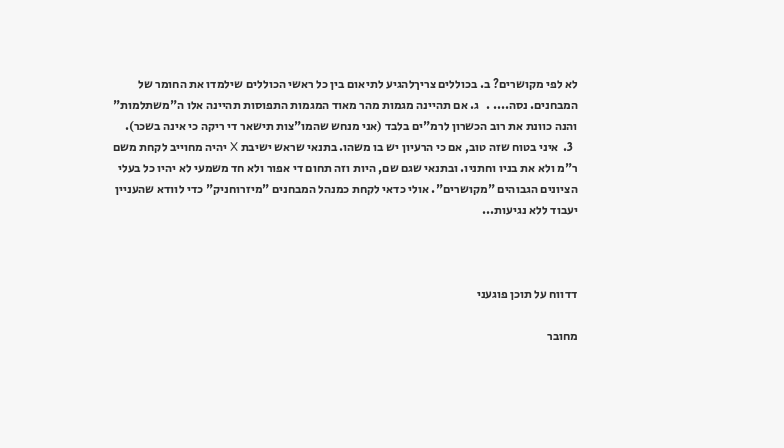לא לפי מקושרים? ב. בכוללים צריךלהגיע לתיאום בין כל ראשי הכוללים שילמדו את החומר של המבחנים. נסה.... .   ג. אם תהיינה מגמות מהר מאוד המגמות התפוסות תהיינה אלו ה"משתלמות" והנה כוונת את רוב הכשרון לרמ"ים בלבד (אני מנחש שהמו"צות תישאר די ריקה כי אינה בשכר).
  3.  איני בטוח שזה טוב, אם כי הרעיון יש בו משהו. בתנאי שראש ישיבת X יהיה מחוייב לקחת משם ר"מ ולא את בניו וחתניו. ובתנאי שגם שם, היות וזה תחום די אפור ולא חד משמעי לא יהיו כל בעלי הציונים הגבוהים "מקושרים". אולי כדאי לקחת כמנהל המבחנים "מיזרוחניק" כדי לוודא שהעניין יעבוד ללא נגיעות...



דדווח על תוכן פוגעני

מחובר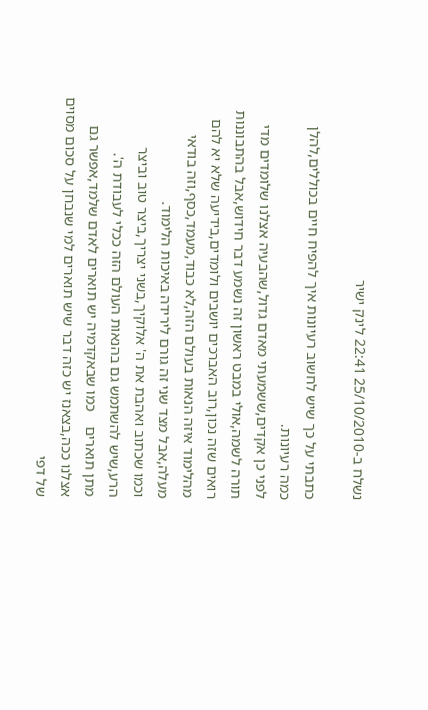נשלח ב-25/10/2010 22:41 לינק ישיר

כתבתי על כך שיש לחשוב רעיונות איך להפיח חיים בכוללים,להלן כמה רעיונות.
לפני כן אקדים,ששמעתי מאדם גדול,שהבעיה אצלנו שלומדים מדי תורה לשמה,אולי במבט ראשון זה נשמע דבר חידוש,אבל בהתבוננות רואים שזה נכון,רוב האברכים יושבים ולומדים,בידיעה שלא יא להם מהלימוד איזה הנאות בעולם הזה,לא כבוד,מעמד,כסף,וזה בודאי מעלה,אבל מצד שני זה גורם לירידה באיכות הלימוד.
וכמו שכתוב ואהבת את ה' אלוקיך,בשני יצריך,ביצר טוב וביצר הרע,שיש להשתמש גם בהנאות העולם הזה ככלי לעבודת ה'.
מתן תוארים    כמו שבאקדמיה יש תוארים לאדם שלמד,אפשר גם אצלנו ככה,בצאנז יש כזה דבר שיש תוארים למי שנבחן על סכום מסוים של דפי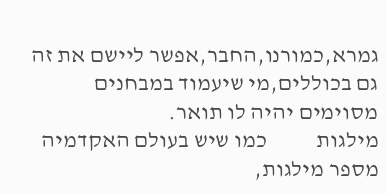גמרא,כמורנו,החבר,אפשר ליישם את זה גם בכוללים,מי שיעמוד במבחנים מסוימים יהיה לו תואר.
מילגות           כמו שיש בעולם האקדמיה מספר מילגות,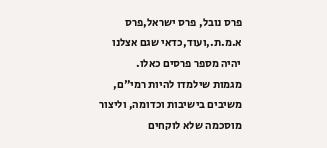פרס נובל, פרס ישראל,פרס א.מ.ת.,ועוד,כדאי שגם אצלנו יהיה מספר פרסים כאלו.
מגמות שילמדו להיות רמי"ם, משיבים בישיבות וכדומה, וליצור מוסכמה שלא לוקחים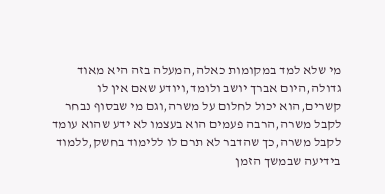מי שלא למד במקומות כאלה,המעלה בזה היא מאוד גדולה,היום אברך יושב ולומד,ויודע שאם אין לו קשרים,הוא יכול לחלום על משרה,וגם מי שבסוף נבחר לקבל משרה,הרבה פעמים הוא בעצמו לא ידע שהוא עומד לקבל משרה,כך שהדבר לא תרם לו ללימוד בחשק,ללמוד בידיעה שבמשך הזמן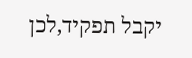יקבל תפקיד,לכן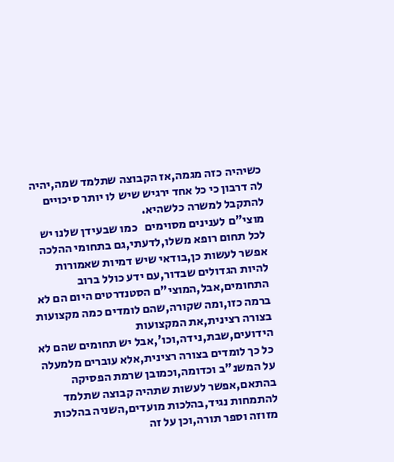כשיהיה כזה מגמה,אז הקבוצה שתלמד שמה,יהיה לה דרבון כי כל אחד ירגיש שיש לו יותר סיכויים להתקבל למשרה כלשהיא.
מוצי"ם לענינים מסוימים   כמו שבעידן שלנו יש לכל תחום רופא משלו,לדעתי,גם בתחומי ההלכה אפשר לעשות כן,בודאי שיש דמיות שאמורות להיות הגדולים שבדור,עם ידע כולל ברוב התחומים,אבל,המוצי"ם הסטנדרטים היום הם לא ברמה כזו,ומה שקורה,שהם לומדים כמה מקצועות בצורה רצינית,את המקצועות הידועים,שבת,נידה,וכו',אבל יש תחומים שהם לא כל כך לומדים בצורה רצינית,אלא עוברים מלמעלה על המשנ"ב וכדומה,וכמובן שרמת הפסיקה בהתאם,אפשר לעשות שתהיה קבוצה שתלמד להתמחות נגיד,בהלכות מועדים,השניה בהלכות מזוזה וספר תורה,וכן על זה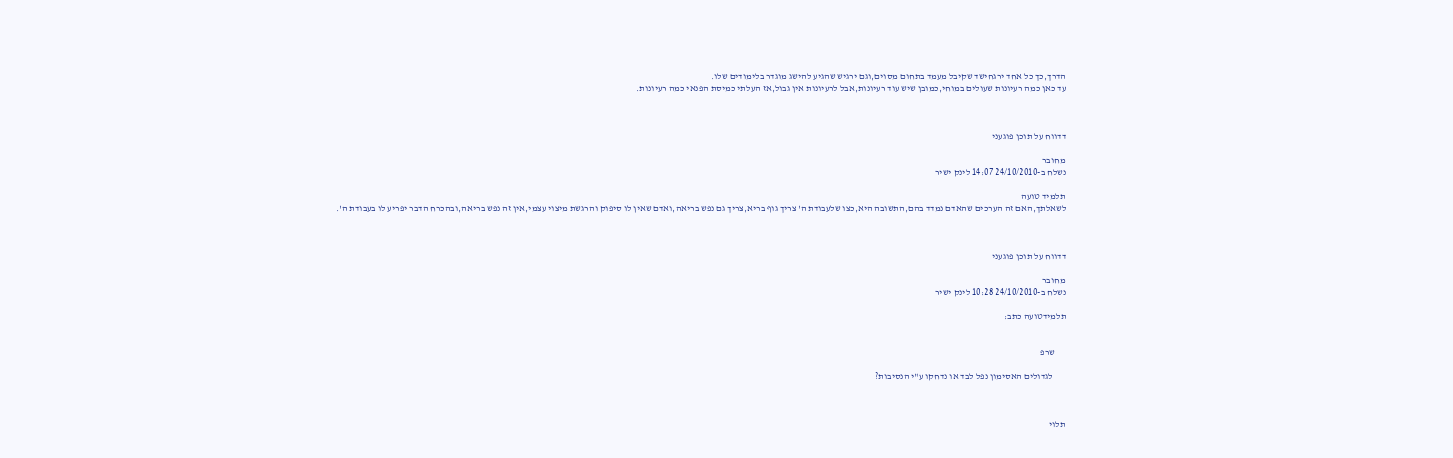הדרך,כך כל אחד ירגחישד שקיבל מעמד בתחום מסוים,וגם ירגיש שהגיע להישג מוגדר בלימודים שלו.
עד כאן כמה רעיונות שעולים במוחי,כמובן שיש עוד רעיונות,אבל לרעיונות אין גבול,אז העלתי כמיסת הפנאי כמה רעיונות.



דדווח על תוכן פוגעני

מחובר
נשלח ב-24/10/2010 14:07 לינק ישיר

תלמיד טועה
לשאלתך,האם זה הערכים שהאדם נמדד בהם,התשובה היא,כצו שלעבודת ה' צריך גוף בריא,צריך גם נפש בריאה,ואדם שאין לו סיפוק והרגשת מיצוי עצמי,אין זה נפש בריאה,ובהכרח הדבר יפריע לו בעבודת ה'.



דדווח על תוכן פוגעני

מחובר
נשלח ב-24/10/2010 10:28 לינק ישיר

תלמידטועה כתב:


      שרפ

       לגדולים האסימון נפל לבד או נדחקו ע"י הנסיבות?



תלוי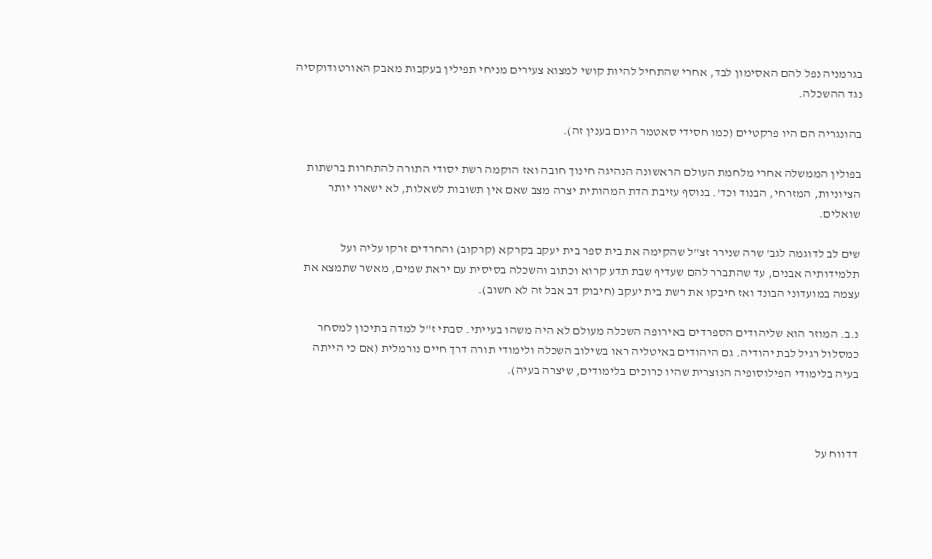בגרמניה נפל להם האסימון לבד, אחרי שהתחיל להיות קושי למצוא צעירים מניחי תפילין בעקבות מאבק האורטודוקסיה נגד ההשכלה.

בהונגריה הם היו פרקטיים (כמו חסידי סאטמר היום בענין זה).

בפולין הממשלה אחרי מלחמת העולם הראשונה הנהיגה חינוך חובה ואז הוקמה רשת יסודי התורה להתחרות ברשתות הציוניות, המזרחי, הבנוד וכד'. בנוסף עזיבת הדת המהותית יצרה מצב שאם אין תשובות לשאלות, לא ישארו יותר שואלים.

שים לב לדוגמה לגב' שרה שנירר זצ"ל שהקימה את בית ספר בית יעקב בקרקא (קרקוב) והחרדים זרקו עליה ועל תלמידותיה אבנים, עד שהתברר להם שעדיף שבת תדע קרוא וכתוב והשכלה בסיסית עם יראת שמים, מאשר שתמצא את עצמה במועדוני הבונד ואז חיבקו את רשת בית יעקב (חיבוק דב אבל זה לא חשוב).

נ.ב. המוזר הוא שליהודים הספרדים באירופה השכלה מעולם לא היה משהו בעייתי. סבתי ז"ל למדה בתיכון למסחר כמסלול רגיל לבת יהודיה. גם היהודים באיטליה ראו בשילוב השכלה ולימודי תורה דרך חיים נורמלית (אם כי הייתה בעיה בלימודי הפילוסופיה הנוצרית שהיו כרוכים בלימודים, שיצרה בעיה).



דדווח על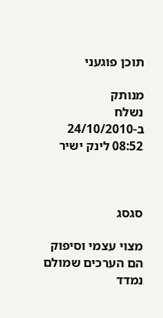תוכן פוגעני

מנותק
נשלח ב-24/10/2010 08:52 לינק ישיר



סגסג

מצוי עצמי וסיפוק הם הערכים שמולם נמדד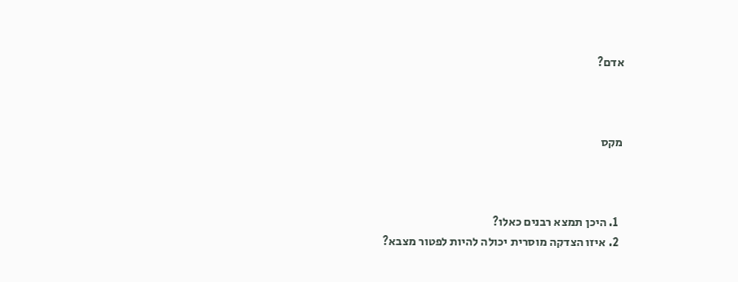אדם?



מקס



  1. היכן תמצא רבנים כאלו?
  2. איזו הצדקה מוסרית יכולה להיות לפטור מצבא?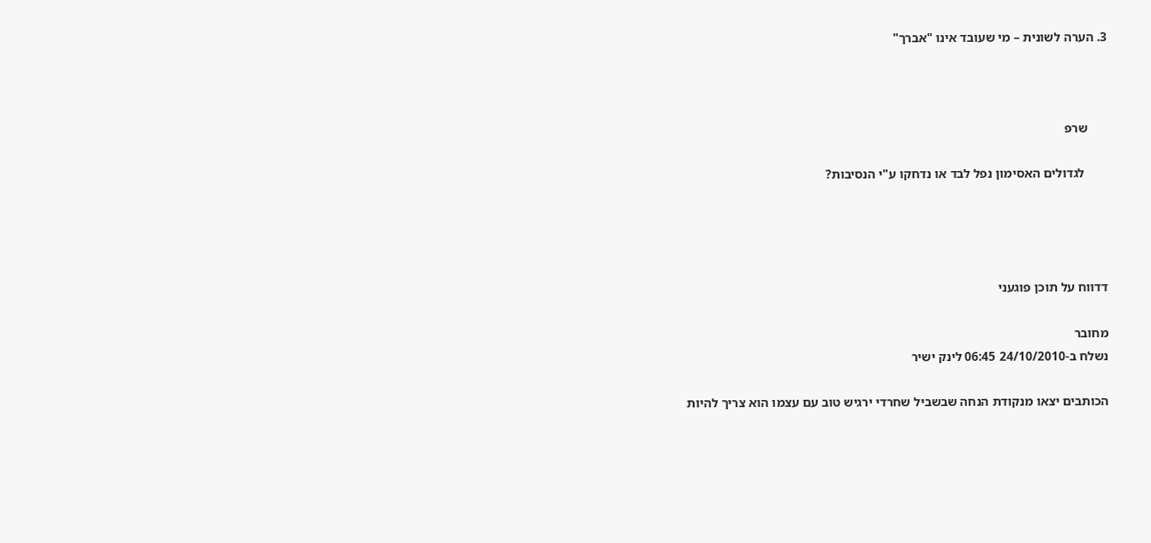3. הערה לשונית – מי שעובד אינו "אברך"



      שרפ

       לגדולים האסימון נפל לבד או נדחקו ע"י הנסיבות?




דדווח על תוכן פוגעני

מחובר
נשלח ב-24/10/2010 06:45 לינק ישיר

הכותבים יצאו מנקודת הנחה שבשביל שחרדי ירגיש טוב עם עצמו הוא צריך להיות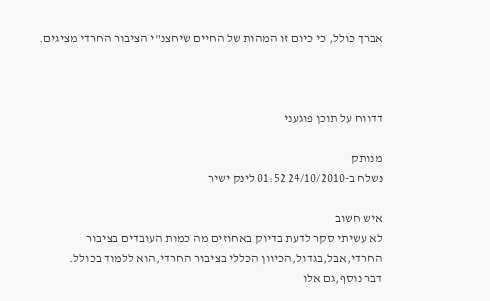אברך כולל, כי כיום זו המהות של החיים שיחצנ"י הציבור החרדי מציגים.



דדווח על תוכן פוגעני

מנותק
נשלח ב-24/10/2010 01:52 לינק ישיר

איש חשוב
לא עשיתי סקר לדעת בדיוק באחוזים מה כמות העובדים בציבור החרדי,אבל,בגדול,הכיוון הכללי בציבור החרדי,הוא ללמוד בכולל.
דבר נוסף,גם אלו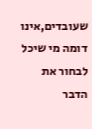שעובדים,אינו דומה מי שיכל לבחור את הדבר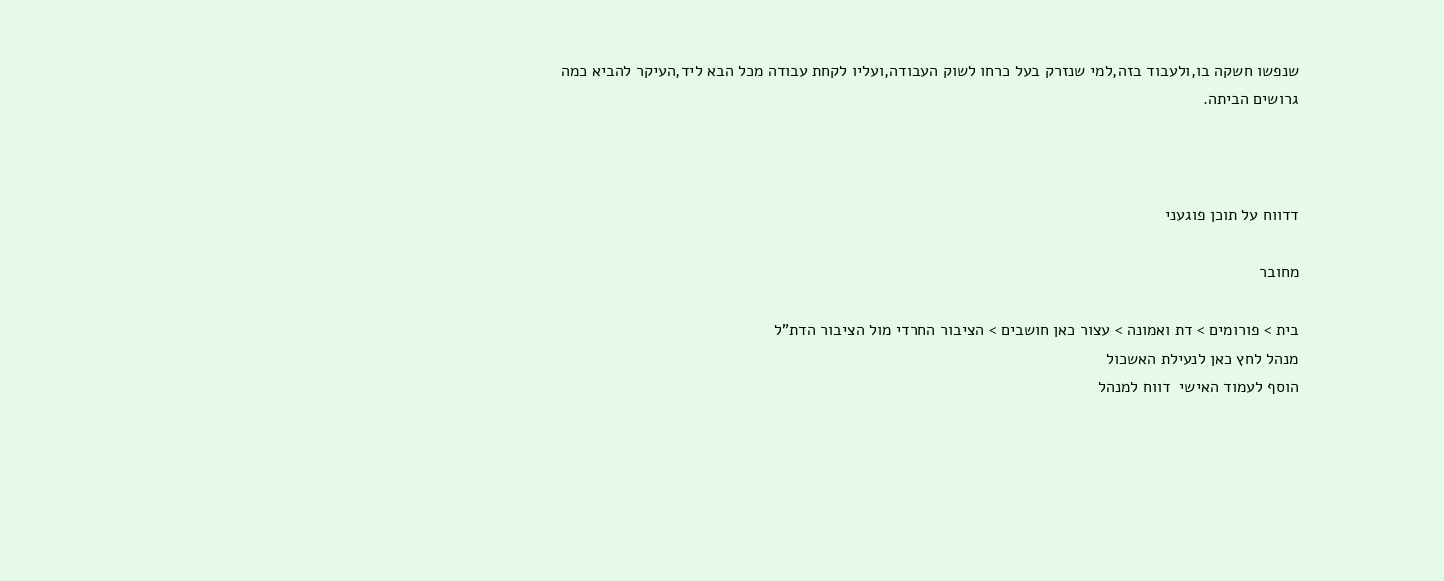שנפשו חשקה בו,ולעבוד בזה,למי שנזרק בעל כרחו לשוק העבודה,ועליו לקחת עבודה מכל הבא ליד,העיקר להביא כמה גרושים הביתה.



דדווח על תוכן פוגעני

מחובר

בית > פורומים > דת ואמונה > עצור כאן חושבים > הציבור החרדי מול הציבור הדת"ל
מנהל לחץ כאן לנעילת האשכול
הוסף לעמוד האישי  דווח למנהל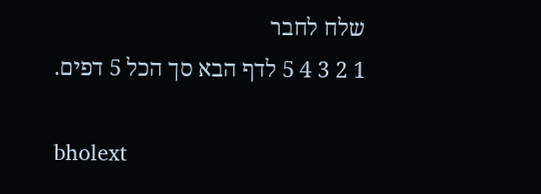שלח לחבר
1 2 3 4 5 לדף הבא סך הכל 5 דפים.

bholext